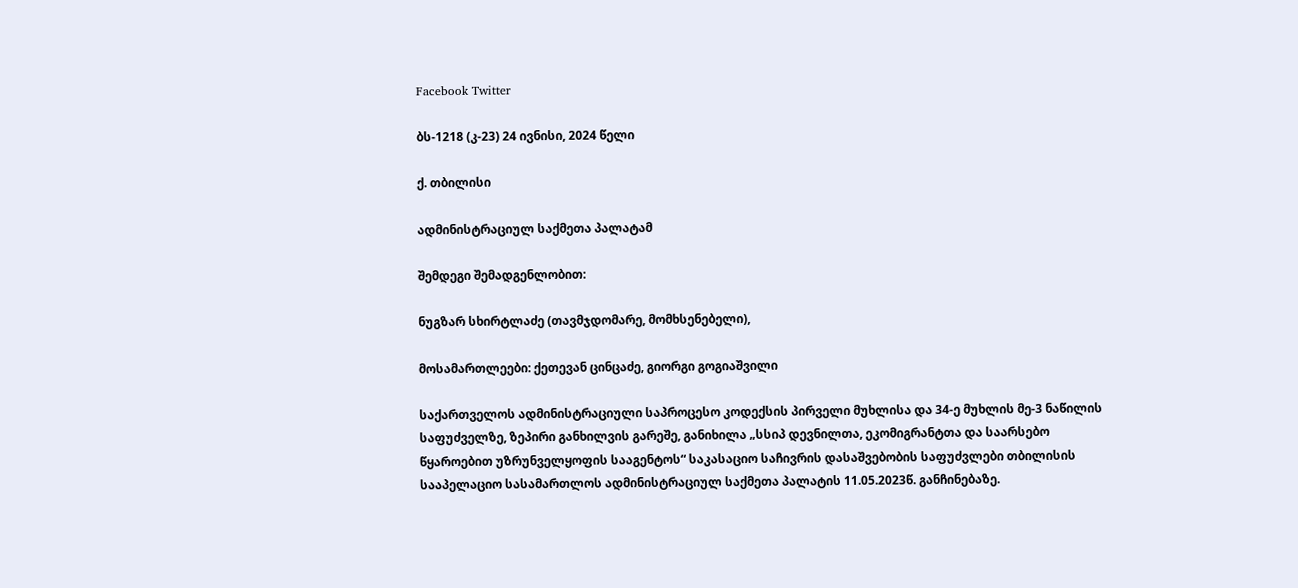Facebook Twitter

ბს-1218 (კ-23) 24 ივნისი, 2024 წელი

ქ. თბილისი

ადმინისტრაციულ საქმეთა პალატამ

შემდეგი შემადგენლობით:

ნუგზარ სხირტლაძე (თავმჯდომარე, მომხსენებელი),

მოსამართლეები: ქეთევან ცინცაძე, გიორგი გოგიაშვილი

საქართველოს ადმინისტრაციული საპროცესო კოდექსის პირველი მუხლისა და 34-ე მუხლის მე-3 ნაწილის საფუძველზე, ზეპირი განხილვის გარეშე, განიხილა „სსიპ დევნილთა, ეკომიგრანტთა და საარსებო წყაროებით უზრუნველყოფის სააგენტოს“ საკასაციო საჩივრის დასაშვებობის საფუძვლები თბილისის სააპელაციო სასამართლოს ადმინისტრაციულ საქმეთა პალატის 11.05.2023წ. განჩინებაზე.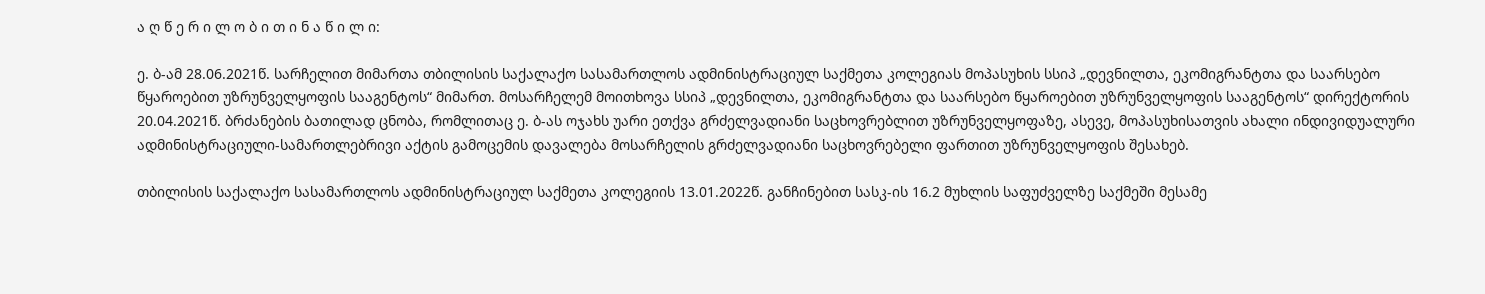ა ღ წ ე რ ი ლ ო ბ ი თ ი ნ ა წ ი ლ ი:

ე. ბ-ამ 28.06.2021წ. სარჩელით მიმართა თბილისის საქალაქო სასამართლოს ადმინისტრაციულ საქმეთა კოლეგიას მოპასუხის სსიპ „დევნილთა, ეკომიგრანტთა და საარსებო წყაროებით უზრუნველყოფის სააგენტოს“ მიმართ. მოსარჩელემ მოითხოვა სსიპ „დევნილთა, ეკომიგრანტთა და საარსებო წყაროებით უზრუნველყოფის სააგენტოს“ დირექტორის 20.04.2021წ. ბრძანების ბათილად ცნობა, რომლითაც ე. ბ-ას ოჯახს უარი ეთქვა გრძელვადიანი საცხოვრებლით უზრუნველყოფაზე, ასევე, მოპასუხისათვის ახალი ინდივიდუალური ადმინისტრაციული-სამართლებრივი აქტის გამოცემის დავალება მოსარჩელის გრძელვადიანი საცხოვრებელი ფართით უზრუნველყოფის შესახებ.

თბილისის საქალაქო სასამართლოს ადმინისტრაციულ საქმეთა კოლეგიის 13.01.2022წ. განჩინებით სასკ-ის 16.2 მუხლის საფუძველზე საქმეში მესამე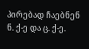პირებად ჩაებნენ ნ. ქ-ე და ც. ქ-ე.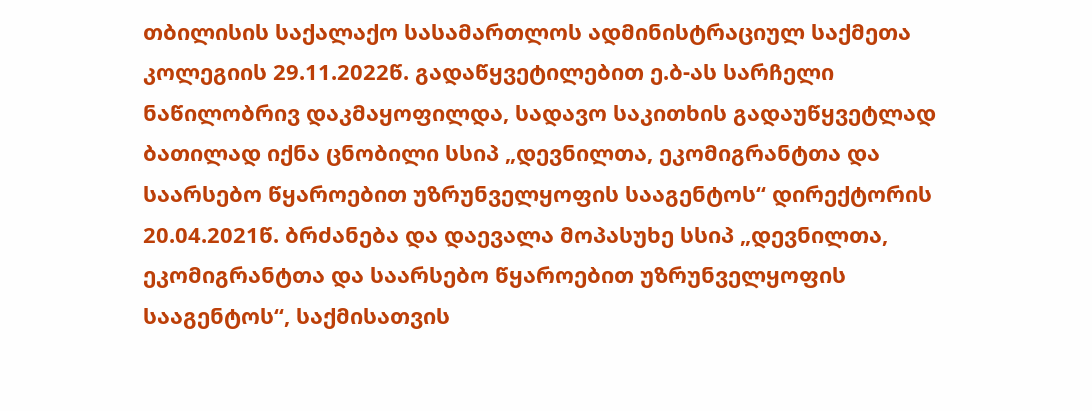თბილისის საქალაქო სასამართლოს ადმინისტრაციულ საქმეთა კოლეგიის 29.11.2022წ. გადაწყვეტილებით ე.ბ-ას სარჩელი ნაწილობრივ დაკმაყოფილდა, სადავო საკითხის გადაუწყვეტლად ბათილად იქნა ცნობილი სსიპ „დევნილთა, ეკომიგრანტთა და საარსებო წყაროებით უზრუნველყოფის სააგენტოს“ დირექტორის 20.04.2021წ. ბრძანება და დაევალა მოპასუხე სსიპ „დევნილთა, ეკომიგრანტთა და საარსებო წყაროებით უზრუნველყოფის სააგენტოს“, საქმისათვის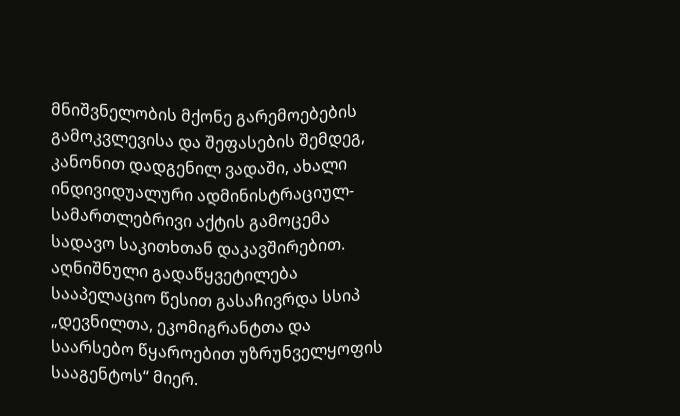მნიშვნელობის მქონე გარემოებების გამოკვლევისა და შეფასების შემდეგ, კანონით დადგენილ ვადაში, ახალი ინდივიდუალური ადმინისტრაციულ-სამართლებრივი აქტის გამოცემა სადავო საკითხთან დაკავშირებით. აღნიშნული გადაწყვეტილება სააპელაციო წესით გასაჩივრდა სსიპ „დევნილთა, ეკომიგრანტთა და საარსებო წყაროებით უზრუნველყოფის სააგენტოს“ მიერ.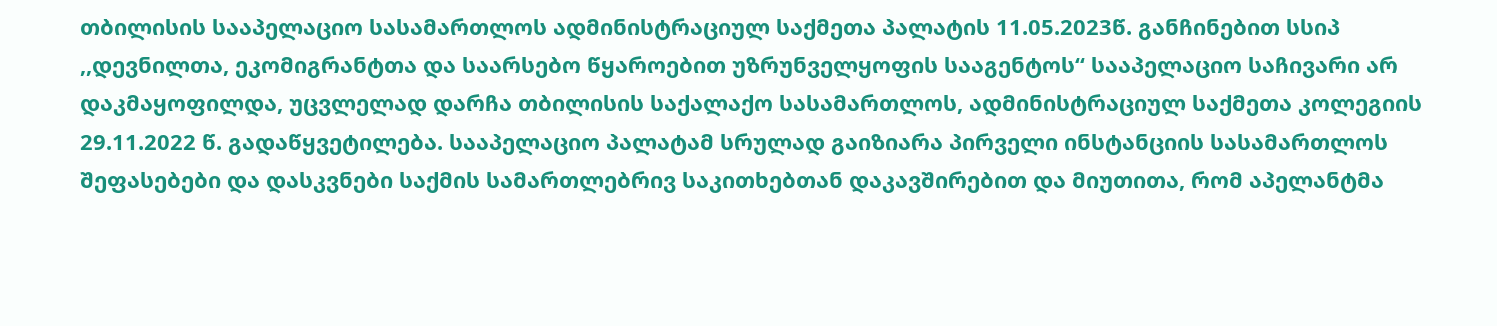თბილისის სააპელაციო სასამართლოს ადმინისტრაციულ საქმეთა პალატის 11.05.2023წ. განჩინებით სსიპ ,,დევნილთა, ეკომიგრანტთა და საარსებო წყაროებით უზრუნველყოფის სააგენტოს“ სააპელაციო საჩივარი არ დაკმაყოფილდა, უცვლელად დარჩა თბილისის საქალაქო სასამართლოს, ადმინისტრაციულ საქმეთა კოლეგიის 29.11.2022 წ. გადაწყვეტილება. სააპელაციო პალატამ სრულად გაიზიარა პირველი ინსტანციის სასამართლოს შეფასებები და დასკვნები საქმის სამართლებრივ საკითხებთან დაკავშირებით და მიუთითა, რომ აპელანტმა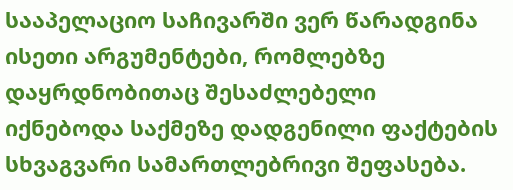სააპელაციო საჩივარში ვერ წარადგინა ისეთი არგუმენტები, რომლებზე დაყრდნობითაც შესაძლებელი იქნებოდა საქმეზე დადგენილი ფაქტების სხვაგვარი სამართლებრივი შეფასება.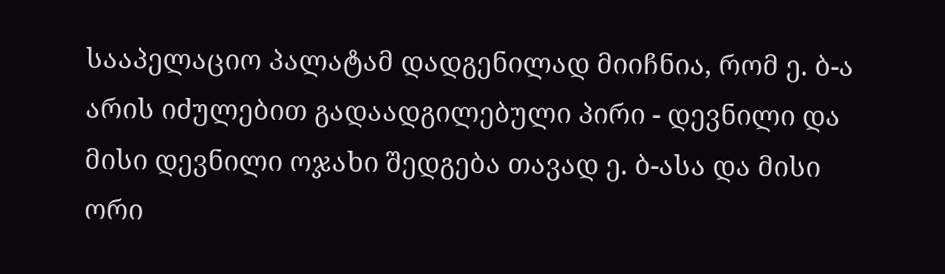სააპელაციო პალატამ დადგენილად მიიჩნია, რომ ე. ბ-ა არის იძულებით გადაადგილებული პირი - დევნილი და მისი დევნილი ოჯახი შედგება თავად ე. ბ-ასა და მისი ორი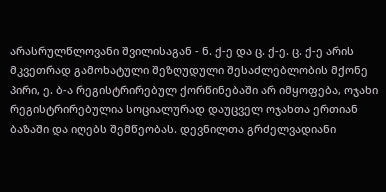არასრულწლოვანი შვილისაგან - ნ. ქ-ე და ც. ქ-ე. ც. ქ-ე არის მკვეთრად გამოხატული შეზღუდული შესაძლებლობის მქონე პირი, ე. ბ-ა რეგისტრირებულ ქორწინებაში არ იმყოფება, ოჯახი რეგისტრირებულია სოციალურად დაუცველ ოჯახთა ერთიან ბაზაში და იღებს შემწეობას. დევნილთა გრძელვადიანი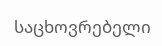საცხოვრებელი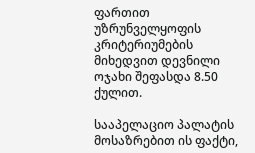ფართით უზრუნველყოფის კრიტერიუმების მიხედვით დევნილი ოჯახი შეფასდა 8.50 ქულით.

სააპელაციო პალატის მოსაზრებით ის ფაქტი,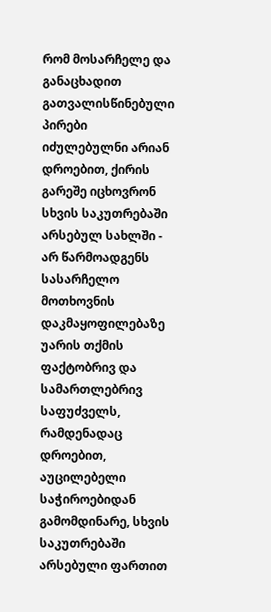რომ მოსარჩელე და განაცხადით გათვალისწინებული პირები იძულებულნი არიან დროებით, ქირის გარეშე იცხოვრონ სხვის საკუთრებაში არსებულ სახლში - არ წარმოადგენს სასარჩელო მოთხოვნის დაკმაყოფილებაზე უარის თქმის ფაქტობრივ და სამართლებრივ საფუძველს, რამდენადაც დროებით, აუცილებელი საჭიროებიდან გამომდინარე, სხვის საკუთრებაში არსებული ფართით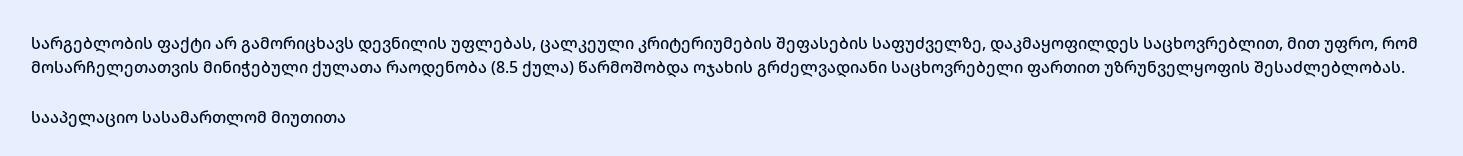სარგებლობის ფაქტი არ გამორიცხავს დევნილის უფლებას, ცალკეული კრიტერიუმების შეფასების საფუძველზე, დაკმაყოფილდეს საცხოვრებლით, მით უფრო, რომ მოსარჩელეთათვის მინიჭებული ქულათა რაოდენობა (8.5 ქულა) წარმოშობდა ოჯახის გრძელვადიანი საცხოვრებელი ფართით უზრუნველყოფის შესაძლებლობას.

სააპელაციო სასამართლომ მიუთითა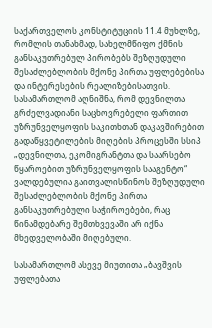საქართველოს კონსტიტუციის 11.4 მუხლზე, რომლის თანახმად, სახელმწიფო ქმნის განსაკუთრებულ პირობებს შეზღუდული შესაძლებლობის მქონე პირთა უფლებებისა და ინტერესების რეალიზებისათვის. სასამართლომ აღნიშნა, რომ დევნილთა გრძელვადიანი საცხოვრებელი ფართით უზრუნველყოფის საკითხთან დაკავშირებით გადაწყვეტილების მიღების პროცესში სსიპ „დევნილთა, ეკომიგრანტთა და საარსებო წყაროებით უზრუნველყოფის სააგენტო“ ვალდებულია გაითვალისწინოს შეზღუდული შესაძლებლობის მქონე პირთა განსაკუთრებული საჭიროებები, რაც წინამდებარე შემთხვევაში არ იქნა მხედველობაში მიღებული.

სასამართლომ ასევე მიუთითა „ბავშვის უფლებათა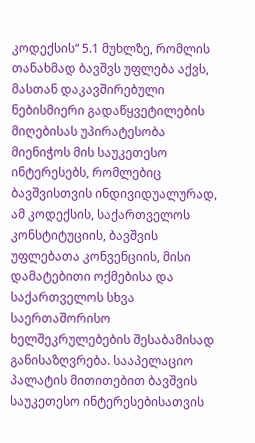კოდექსის“ 5.1 მუხლზე, რომლის თანახმად ბავშვს უფლება აქვს, მასთან დაკავშირებული ნებისმიერი გადაწყვეტილების მიღებისას უპირატესობა მიენიჭოს მის საუკეთესო ინტერესებს, რომლებიც ბავშვისთვის ინდივიდუალურად, ამ კოდექსის, საქართველოს კონსტიტუციის, ბავშვის უფლებათა კონვენციის, მისი დამატებითი ოქმებისა და საქართველოს სხვა საერთაშორისო ხელშეკრულებების შესაბამისად განისაზღვრება. სააპელაციო პალატის მითითებით ბავშვის საუკეთესო ინტერესებისათვის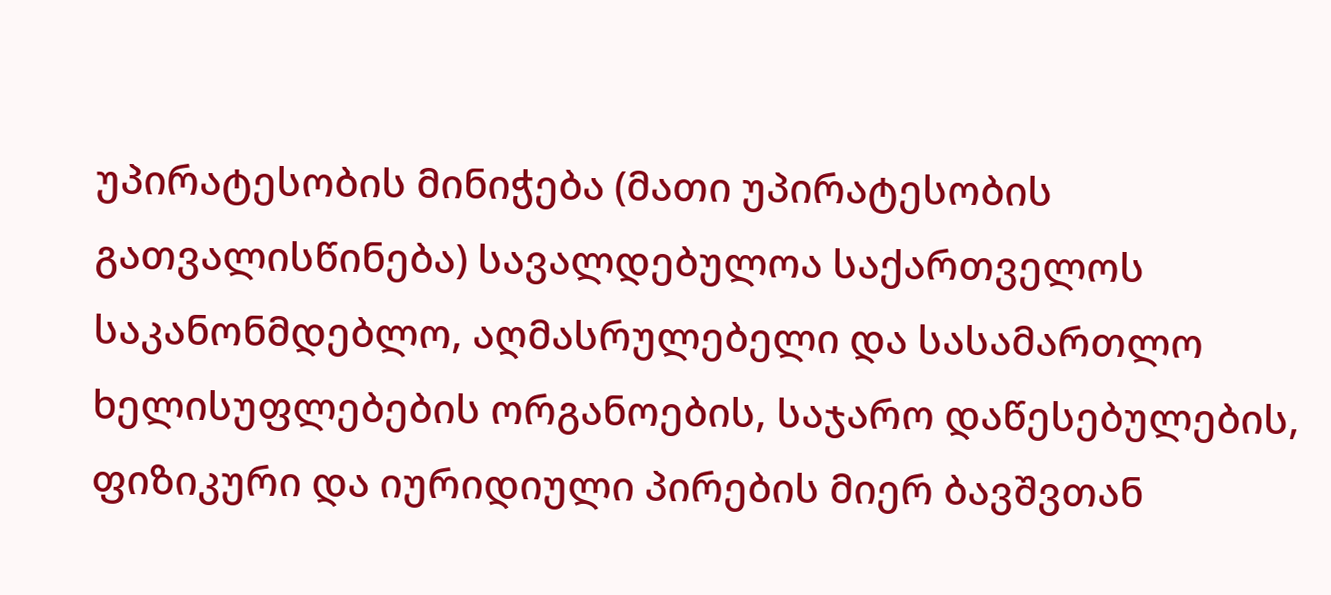უპირატესობის მინიჭება (მათი უპირატესობის გათვალისწინება) სავალდებულოა საქართველოს საკანონმდებლო, აღმასრულებელი და სასამართლო ხელისუფლებების ორგანოების, საჯარო დაწესებულების, ფიზიკური და იურიდიული პირების მიერ ბავშვთან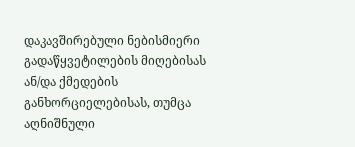დაკავშირებული ნებისმიერი გადაწყვეტილების მიღებისას ან/და ქმედების განხორციელებისას, თუმცა აღნიშნული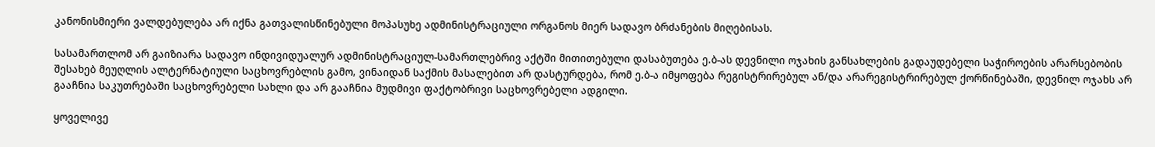კანონისმიერი ვალდებულება არ იქნა გათვალისწინებული მოპასუხე ადმინისტრაციული ორგანოს მიერ სადავო ბრძანების მიღებისას.

სასამართლომ არ გაიზიარა სადავო ინდივიდუალურ ადმინისტრაციულ-სამართლებრივ აქტში მითითებული დასაბუთება ე.ბ-ას დევნილი ოჯახის განსახლების გადაუდებელი საჭიროების არარსებობის შესახებ მეუღლის ალტერნატიული საცხოვრებლის გამო, ვინაიდან საქმის მასალებით არ დასტურდება, რომ ე.ბ-ა იმყოფება რეგისტრირებულ ან/და არარეგისტრირებულ ქორწინებაში, დევნილ ოჯახს არ გააჩნია საკუთრებაში საცხოვრებელი სახლი და არ გააჩნია მუდმივი ფაქტობრივი საცხოვრებელი ადგილი.

ყოველივე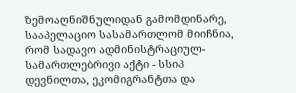ზემოაღნიშნულიდან გამომდინარე, სააპელაციო სასამართლომ მიიჩნია, რომ სადავო ადმინისტრაციულ-სამართლებრივი აქტი - სსიპ დევნილთა, ეკომიგრანტთა და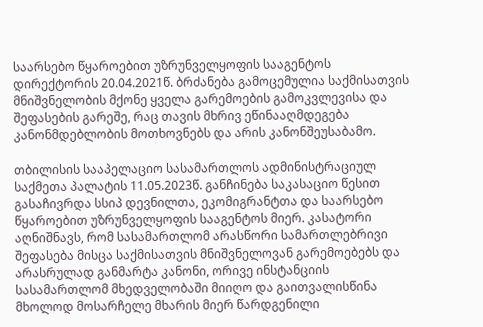საარსებო წყაროებით უზრუნველყოფის სააგენტოს დირექტორის 20.04.2021წ. ბრძანება გამოცემულია საქმისათვის მნიშვნელობის მქონე ყველა გარემოების გამოკვლევისა და შეფასების გარეშე, რაც თავის მხრივ ეწინააღმდეგება კანონმდებლობის მოთხოვნებს და არის კანონშეუსაბამო.

თბილისის სააპელაციო სასამართლოს ადმინისტრაციულ საქმეთა პალატის 11.05.2023წ. განჩინება საკასაციო წესით გასაჩივრდა სსიპ დევნილთა, ეკომიგრანტთა და საარსებო წყაროებით უზრუნველყოფის სააგენტოს მიერ. კასატორი აღნიშნავს, რომ სასამართლომ არასწორი სამართლებრივი შეფასება მისცა საქმისათვის მნიშვნელოვან გარემოებებს და არასრულად განმარტა კანონი, ორივე ინსტანციის სასამართლომ მხედველობაში მიიღო და გაითვალისწინა მხოლოდ მოსარჩელე მხარის მიერ წარდგენილი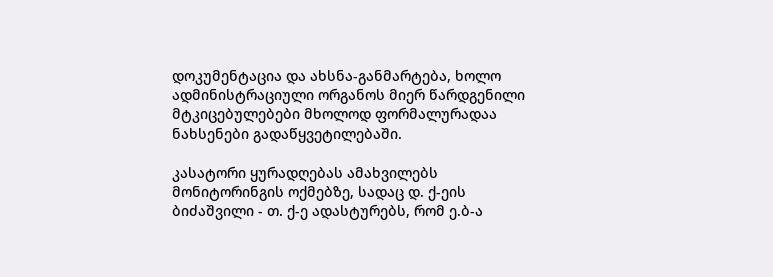დოკუმენტაცია და ახსნა-განმარტება, ხოლო ადმინისტრაციული ორგანოს მიერ წარდგენილი მტკიცებულებები მხოლოდ ფორმალურადაა ნახსენები გადაწყვეტილებაში.

კასატორი ყურადღებას ამახვილებს მონიტორინგის ოქმებზე, სადაც დ. ქ-ეის ბიძაშვილი - თ. ქ-ე ადასტურებს, რომ ე.ბ-ა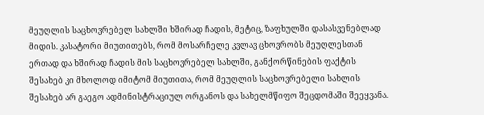მეუღლის საცხოვრებელ სახლში ხშირად ჩადის, მეტიც, ზაფხულში დასასვენებლად მიდის. კასატორი მიუთითებს, რომ მოსარჩელე კვლავ ცხოვრობს მეუღლესთან ერთად და ხშირად ჩადის მის საცხოვრებელ სახლში, განქორწინების ფაქტის შესახებ კი მხოლოდ იმიტომ მიუთითა, რომ მეუღლის საცხოვრებელი სახლის შესახებ არ გაეგო ადმინისტრაციულ ორგანოს და სახელმწიფო შეცდომაში შეეყვანა.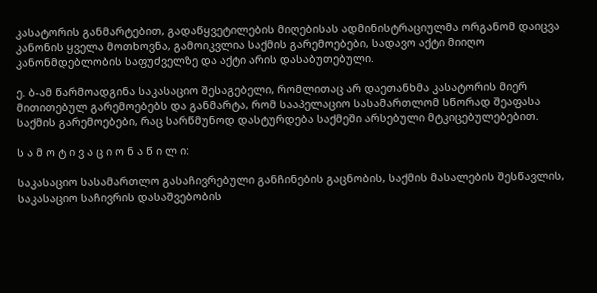კასატორის განმარტებით, გადაწყვეტილების მიღებისას ადმინისტრაციულმა ორგანომ დაიცვა კანონის ყველა მოთხოვნა, გამოიკვლია საქმის გარემოებები, სადავო აქტი მიიღო კანონმდებლობის საფუძველზე და აქტი არის დასაბუთებული.

ე. ბ-ამ წარმოადგინა საკასაციო შესაგებელი, რომლითაც არ დაეთანხმა კასატორის მიერ მითითებულ გარემოებებს და განმარტა, რომ სააპელაციო სასამართლომ სწორად შეაფასა საქმის გარემოებები, რაც სარწმუნოდ დასტურდება საქმეში არსებული მტკიცებულებებით.

ს ა მ ო ტ ი ვ ა ც ი ო ნ ა წ ი ლ ი:

საკასაციო სასამართლო გასაჩივრებული განჩინების გაცნობის, საქმის მასალების შესწავლის, საკასაციო საჩივრის დასაშვებობის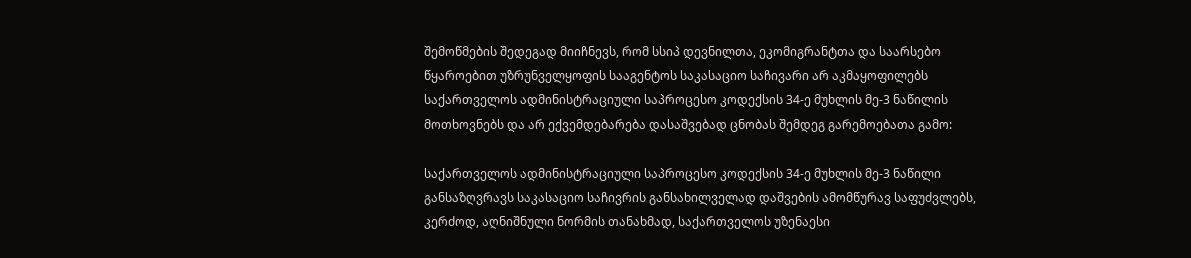შემოწმების შედეგად მიიჩნევს, რომ სსიპ დევნილთა, ეკომიგრანტთა და საარსებო წყაროებით უზრუნველყოფის სააგენტოს საკასაციო საჩივარი არ აკმაყოფილებს საქართველოს ადმინისტრაციული საპროცესო კოდექსის 34-ე მუხლის მე-3 ნაწილის მოთხოვნებს და არ ექვემდებარება დასაშვებად ცნობას შემდეგ გარემოებათა გამო:

საქართველოს ადმინისტრაციული საპროცესო კოდექსის 34-ე მუხლის მე-3 ნაწილი განსაზღვრავს საკასაციო საჩივრის განსახილველად დაშვების ამომწურავ საფუძვლებს, კერძოდ, აღნიშნული ნორმის თანახმად, საქართველოს უზენაესი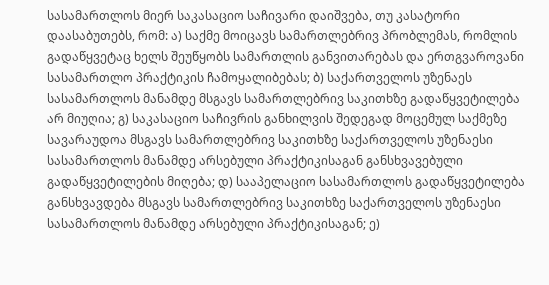სასამართლოს მიერ საკასაციო საჩივარი დაიშვება, თუ კასატორი დაასაბუთებს, რომ: ა) საქმე მოიცავს სამართლებრივ პრობლემას, რომლის გადაწყვეტაც ხელს შეუწყობს სამართლის განვითარებას და ერთგვაროვანი სასამართლო პრაქტიკის ჩამოყალიბებას; ბ) საქართველოს უზენაეს სასამართლოს მანამდე მსგავს სამართლებრივ საკითხზე გადაწყვეტილება არ მიუღია; გ) საკასაციო საჩივრის განხილვის შედეგად მოცემულ საქმეზე სავარაუდოა მსგავს სამართლებრივ საკითხზე საქართველოს უზენაესი სასამართლოს მანამდე არსებული პრაქტიკისაგან განსხვავებული გადაწყვეტილების მიღება; დ) სააპელაციო სასამართლოს გადაწყვეტილება განსხვავდება მსგავს სამართლებრივ საკითხზე საქართველოს უზენაესი სასამართლოს მანამდე არსებული პრაქტიკისაგან; ე)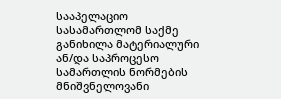სააპელაციო სასამართლომ საქმე განიხილა მატერიალური ან/და საპროცესო სამართლის ნორმების მნიშვნელოვანი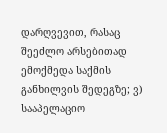დარღვევით, რასაც შეეძლო არსებითად ემოქმედა საქმის განხილვის შედეგზე; ვ) სააპელაციო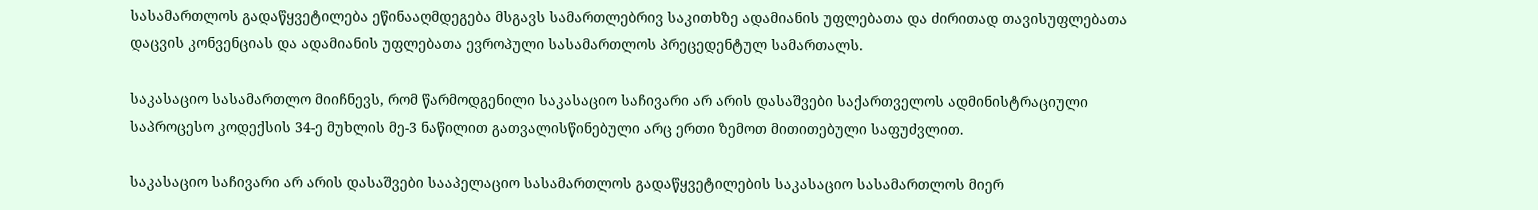სასამართლოს გადაწყვეტილება ეწინააღმდეგება მსგავს სამართლებრივ საკითხზე ადამიანის უფლებათა და ძირითად თავისუფლებათა დაცვის კონვენციას და ადამიანის უფლებათა ევროპული სასამართლოს პრეცედენტულ სამართალს.

საკასაციო სასამართლო მიიჩნევს, რომ წარმოდგენილი საკასაციო საჩივარი არ არის დასაშვები საქართველოს ადმინისტრაციული საპროცესო კოდექსის 34-ე მუხლის მე-3 ნაწილით გათვალისწინებული არც ერთი ზემოთ მითითებული საფუძვლით.

საკასაციო საჩივარი არ არის დასაშვები სააპელაციო სასამართლოს გადაწყვეტილების საკასაციო სასამართლოს მიერ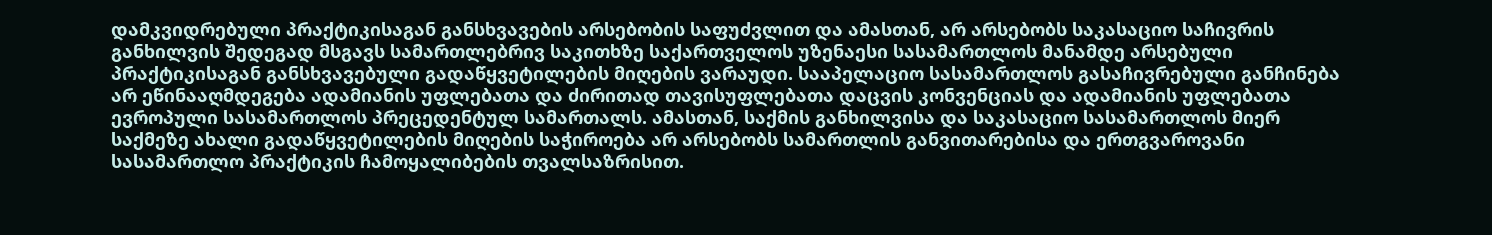დამკვიდრებული პრაქტიკისაგან განსხვავების არსებობის საფუძვლით და ამასთან, არ არსებობს საკასაციო საჩივრის განხილვის შედეგად მსგავს სამართლებრივ საკითხზე საქართველოს უზენაესი სასამართლოს მანამდე არსებული პრაქტიკისაგან განსხვავებული გადაწყვეტილების მიღების ვარაუდი. სააპელაციო სასამართლოს გასაჩივრებული განჩინება არ ეწინააღმდეგება ადამიანის უფლებათა და ძირითად თავისუფლებათა დაცვის კონვენციას და ადამიანის უფლებათა ევროპული სასამართლოს პრეცედენტულ სამართალს. ამასთან, საქმის განხილვისა და საკასაციო სასამართლოს მიერ საქმეზე ახალი გადაწყვეტილების მიღების საჭიროება არ არსებობს სამართლის განვითარებისა და ერთგვაროვანი სასამართლო პრაქტიკის ჩამოყალიბების თვალსაზრისით.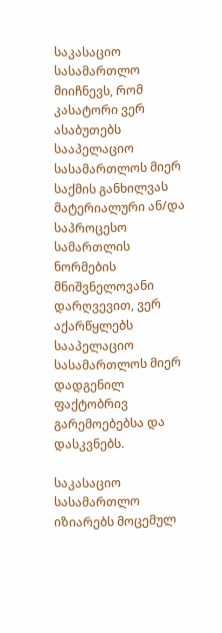საკასაციო სასამართლო მიიჩნევს, რომ კასატორი ვერ ასაბუთებს სააპელაციო სასამართლოს მიერ საქმის განხილვას მატერიალური ან/და საპროცესო სამართლის ნორმების მნიშვნელოვანი დარღვევით, ვერ აქარწყლებს სააპელაციო სასამართლოს მიერ დადგენილ ფაქტობრივ გარემოებებსა და დასკვნებს.

საკასაციო სასამართლო იზიარებს მოცემულ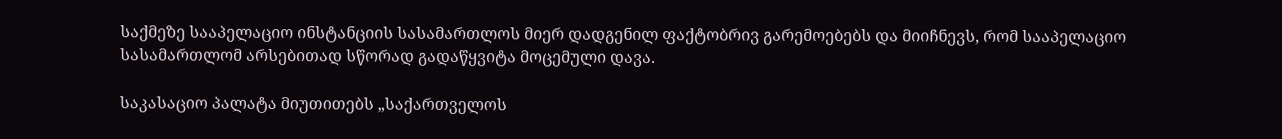საქმეზე სააპელაციო ინსტანციის სასამართლოს მიერ დადგენილ ფაქტობრივ გარემოებებს და მიიჩნევს, რომ სააპელაციო სასამართლომ არსებითად სწორად გადაწყვიტა მოცემული დავა.

საკასაციო პალატა მიუთითებს „საქართველოს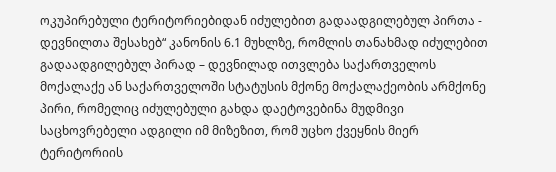ოკუპირებული ტერიტორიებიდან იძულებით გადაადგილებულ პირთა - დევნილთა შესახებ“ კანონის 6.1 მუხლზე, რომლის თანახმად იძულებით გადაადგილებულ პირად – დევნილად ითვლება საქართველოს მოქალაქე ან საქართველოში სტატუსის მქონე მოქალაქეობის არმქონე პირი, რომელიც იძულებული გახდა დაეტოვებინა მუდმივი საცხოვრებელი ადგილი იმ მიზეზით, რომ უცხო ქვეყნის მიერ ტერიტორიის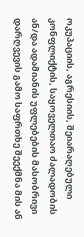ოკუპაციის, აგრესიის, შეიარაღებული კონფლიქტის, საყოველთაო ძალადობის ან/და ადამიანის უფლებების მასობრივი დარღვევის გამო საფრთხე შეექმნა მის ან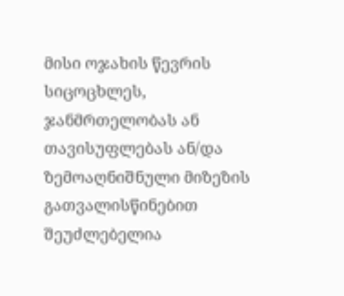მისი ოჯახის წევრის სიცოცხლეს, ჯანმრთელობას ან თავისუფლებას ან/და ზემოაღნიშნული მიზეზის გათვალისწინებით შეუძლებელია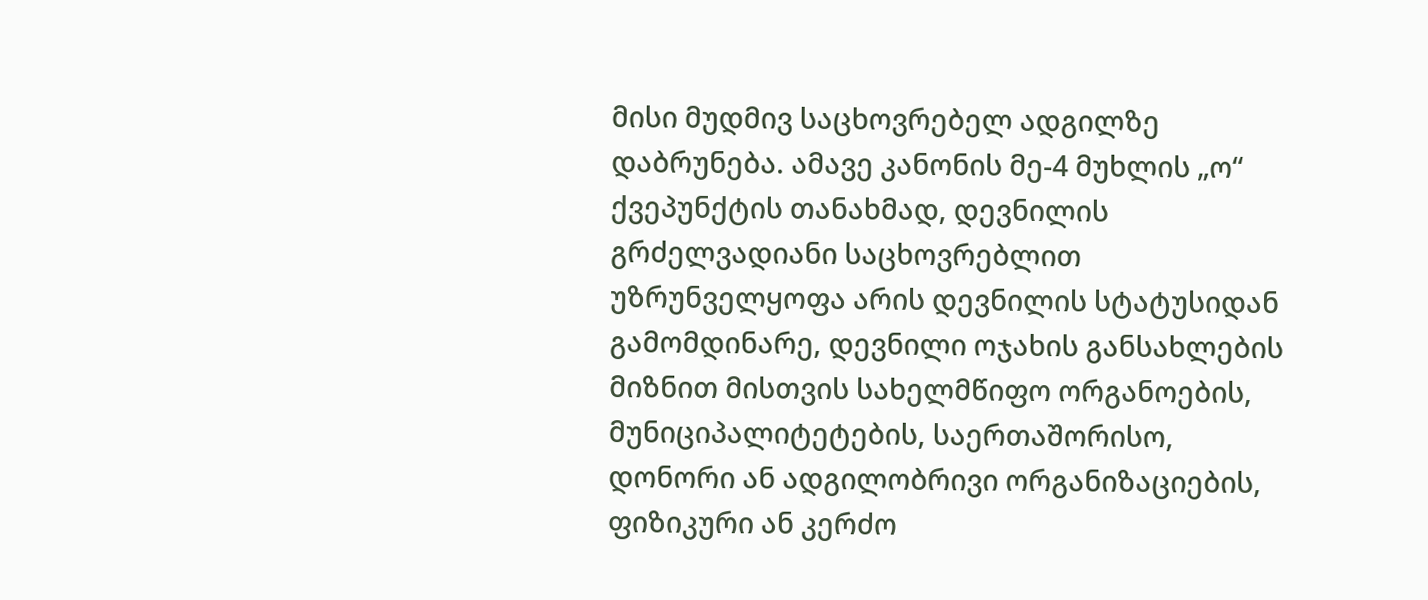მისი მუდმივ საცხოვრებელ ადგილზე დაბრუნება. ამავე კანონის მე-4 მუხლის „ო“ ქვეპუნქტის თანახმად, დევნილის გრძელვადიანი საცხოვრებლით უზრუნველყოფა არის დევნილის სტატუსიდან გამომდინარე, დევნილი ოჯახის განსახლების მიზნით მისთვის სახელმწიფო ორგანოების, მუნიციპალიტეტების, საერთაშორისო, დონორი ან ადგილობრივი ორგანიზაციების, ფიზიკური ან კერძო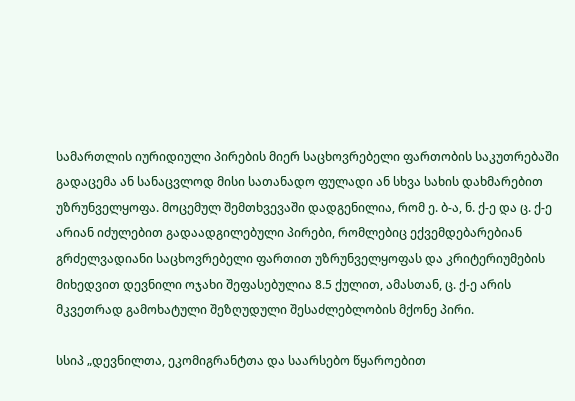სამართლის იურიდიული პირების მიერ საცხოვრებელი ფართობის საკუთრებაში გადაცემა ან სანაცვლოდ მისი სათანადო ფულადი ან სხვა სახის დახმარებით უზრუნველყოფა. მოცემულ შემთხვევაში დადგენილია, რომ ე. ბ-ა, ნ. ქ-ე და ც. ქ-ე არიან იძულებით გადაადგილებული პირები, რომლებიც ექვემდებარებიან გრძელვადიანი საცხოვრებელი ფართით უზრუნველყოფას და კრიტერიუმების მიხედვით დევნილი ოჯახი შეფასებულია 8.5 ქულით, ამასთან, ც. ქ-ე არის მკვეთრად გამოხატული შეზღუდული შესაძლებლობის მქონე პირი.

სსიპ „დევნილთა, ეკომიგრანტთა და საარსებო წყაროებით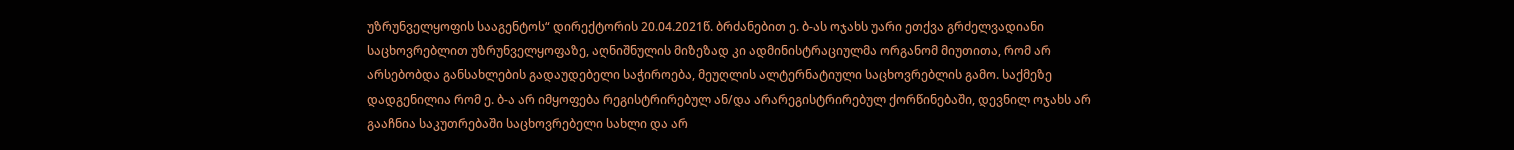უზრუნველყოფის სააგენტოს“ დირექტორის 20.04.2021წ. ბრძანებით ე. ბ-ას ოჯახს უარი ეთქვა გრძელვადიანი საცხოვრებლით უზრუნველყოფაზე, აღნიშნულის მიზეზად კი ადმინისტრაციულმა ორგანომ მიუთითა, რომ არ არსებობდა განსახლების გადაუდებელი საჭიროება, მეუღლის ალტერნატიული საცხოვრებლის გამო. საქმეზე დადგენილია რომ ე. ბ-ა არ იმყოფება რეგისტრირებულ ან/და არარეგისტრირებულ ქორწინებაში, დევნილ ოჯახს არ გააჩნია საკუთრებაში საცხოვრებელი სახლი და არ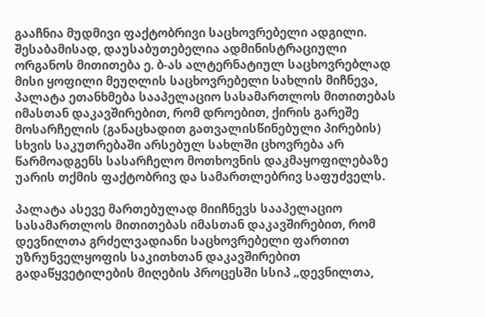გააჩნია მუდმივი ფაქტობრივი საცხოვრებელი ადგილი. შესაბამისად, დაუსაბუთებელია ადმინისტრაციული ორგანოს მითითება ე. ბ-ას ალტერნატიულ საცხოვრებლად მისი ყოფილი მეუღლის საცხოვრებელი სახლის მიჩნევა, პალატა ეთანხმება სააპელაციო სასამართლოს მითითებას იმასთან დაკავშირებით, რომ დროებით, ქირის გარეშე მოსარჩელის (განაცხადით გათვალისწინებული პირების) სხვის საკუთრებაში არსებულ სახლში ცხოვრება არ წარმოადგენს სასარჩელო მოთხოვნის დაკმაყოფილებაზე უარის თქმის ფაქტობრივ და სამართლებრივ საფუძველს.

პალატა ასევე მართებულად მიიჩნევს სააპელაციო სასამართლოს მითითებას იმასთან დაკავშირებით, რომ დევნილთა გრძელვადიანი საცხოვრებელი ფართით უზრუნველყოფის საკითხთან დაკავშირებით გადაწყვეტილების მიღების პროცესში სსიპ „დევნილთა,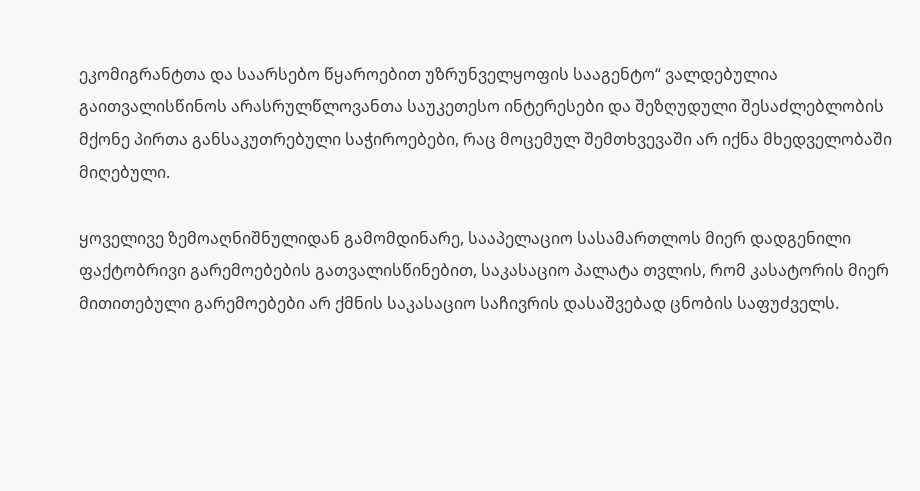ეკომიგრანტთა და საარსებო წყაროებით უზრუნველყოფის სააგენტო“ ვალდებულია გაითვალისწინოს არასრულწლოვანთა საუკეთესო ინტერესები და შეზღუდული შესაძლებლობის მქონე პირთა განსაკუთრებული საჭიროებები, რაც მოცემულ შემთხვევაში არ იქნა მხედველობაში მიღებული.

ყოველივე ზემოაღნიშნულიდან გამომდინარე, სააპელაციო სასამართლოს მიერ დადგენილი ფაქტობრივი გარემოებების გათვალისწინებით, საკასაციო პალატა თვლის, რომ კასატორის მიერ მითითებული გარემოებები არ ქმნის საკასაციო საჩივრის დასაშვებად ცნობის საფუძველს.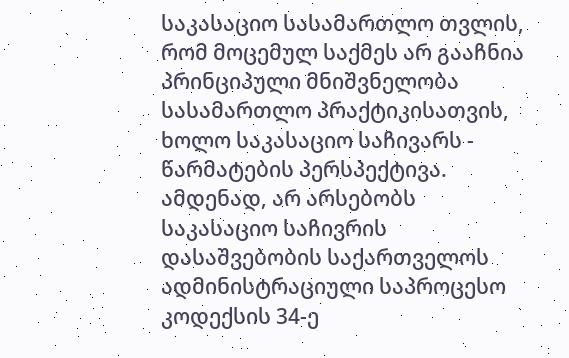საკასაციო სასამართლო თვლის, რომ მოცემულ საქმეს არ გააჩნია პრინციპული მნიშვნელობა სასამართლო პრაქტიკისათვის, ხოლო საკასაციო საჩივარს - წარმატების პერსპექტივა. ამდენად, არ არსებობს საკასაციო საჩივრის დასაშვებობის საქართველოს ადმინისტრაციული საპროცესო კოდექსის 34-ე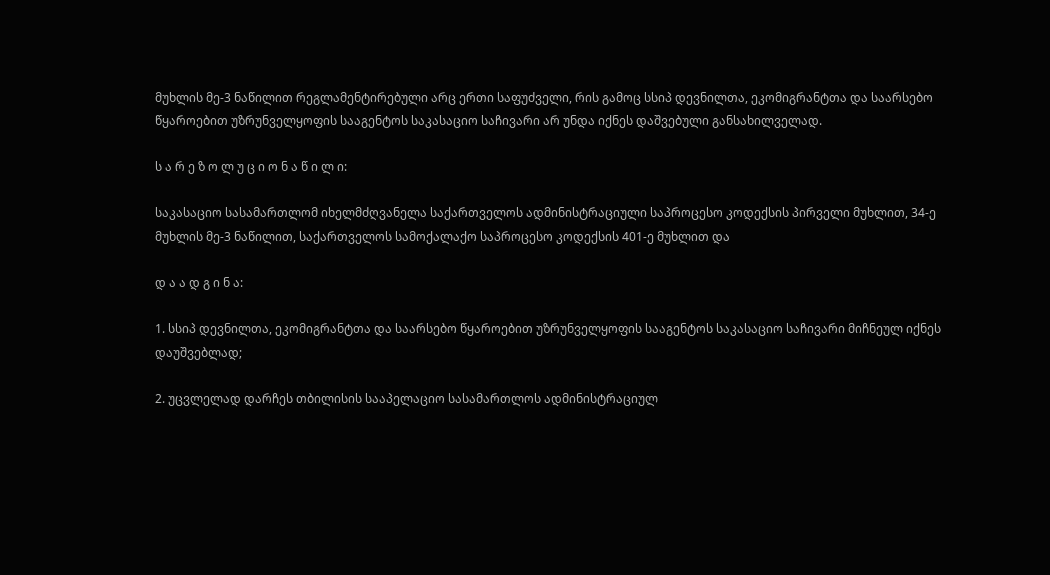მუხლის მე-3 ნაწილით რეგლამენტირებული არც ერთი საფუძველი, რის გამოც სსიპ დევნილთა, ეკომიგრანტთა და საარსებო წყაროებით უზრუნველყოფის სააგენტოს საკასაციო საჩივარი არ უნდა იქნეს დაშვებული განსახილველად.

ს ა რ ე ზ ო ლ უ ც ი ო ნ ა წ ი ლ ი:

საკასაციო სასამართლომ იხელმძღვანელა საქართველოს ადმინისტრაციული საპროცესო კოდექსის პირველი მუხლით, 34-ე მუხლის მე-3 ნაწილით, საქართველოს სამოქალაქო საპროცესო კოდექსის 401-ე მუხლით და

დ ა ა დ გ ი ნ ა:

1. სსიპ დევნილთა, ეკომიგრანტთა და საარსებო წყაროებით უზრუნველყოფის სააგენტოს საკასაციო საჩივარი მიჩნეულ იქნეს დაუშვებლად;

2. უცვლელად დარჩეს თბილისის სააპელაციო სასამართლოს ადმინისტრაციულ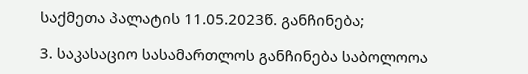საქმეთა პალატის 11.05.2023წ. განჩინება;

3. საკასაციო სასამართლოს განჩინება საბოლოოა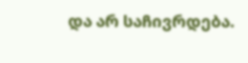და არ საჩივრდება.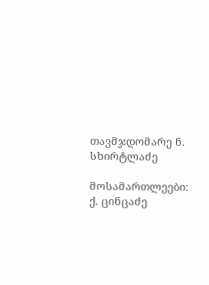თავმჯდომარე ნ. სხირტლაძე

მოსამართლეები: ქ. ცინცაძე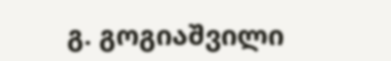გ. გოგიაშვილი